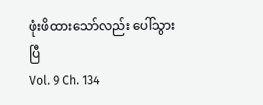ဖုံးဖိထားသော်လည်း ပေါ်သွားပြီ
Vol. 9 Ch. 134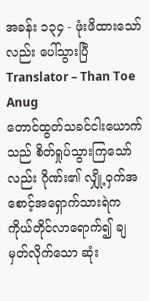အခန်း ၁၃၄ - ဖုံးဖိထားသော်လည်း ပေါ်သွားပြီ
Translator – Than Toe Anug
တောင်ထွတ်သခင်ငါးယောက်သည် စိတ်ရှုပ်သွားကြသော်လည်း ဂိုဏ်း၏ လျှို့ဝှက်အစောင့်အရှောက်သားရဲက ကိုယ်တိုင်လာရောက်၍ ချမှတ်လိုက်သော ဆုံး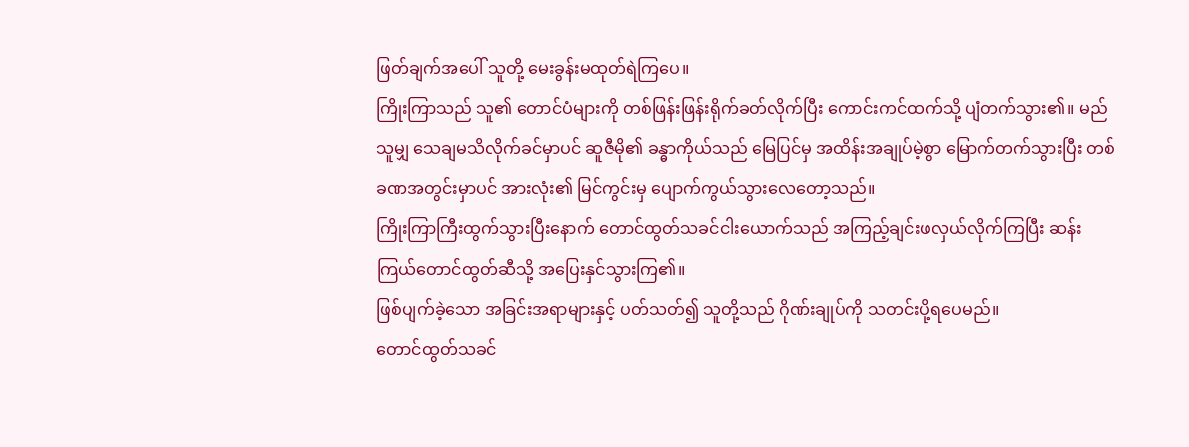ဖြတ်ချက်အပေါ် သူတို့ မေးခွန်းမထုတ်ရဲကြပေ။
ကြိုးကြာသည် သူ၏ တောင်ပံများကို တစ်ဖြန်းဖြန်းရိုက်ခတ်လိုက်ပြီး ကောင်းကင်ထက်သို့ ပျံတက်သွား၏။ မည်သူမျှ သေချမသိလိုက်ခင်မှာပင် ဆူဇီမို၏ ခန္ဓာကိုယ်သည် မြေပြင်မှ အထိန်းအချုပ်မဲ့စွာ မြောက်တက်သွားပြီး တစ်ခဏအတွင်းမှာပင် အားလုံး၏ မြင်ကွင်းမှ ပျောက်ကွယ်သွားလေတော့သည်။
ကြိုးကြာကြီးထွက်သွားပြီးနောက် တောင်ထွတ်သခင်ငါးယောက်သည် အကြည့်ချင်းဖလှယ်လိုက်ကြပြီး ဆန်းကြယ်တောင်ထွတ်ဆီသို့ အပြေးနှင်သွားကြ၏။
ဖြစ်ပျက်ခဲ့သော အခြင်းအရာများနှင့် ပတ်သတ်၍ သူတို့သည် ဂိုဏ်းချုပ်ကို သတင်းပို့ရပေမည်။
တောင်ထွတ်သခင်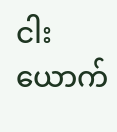ငါးယောက်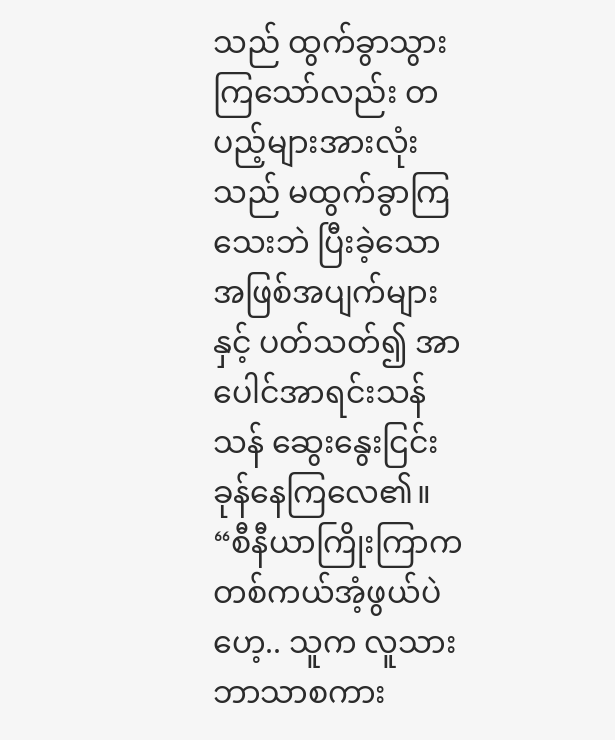သည် ထွက်ခွာသွားကြသော်လည်း တပည့်များအားလုံးသည် မထွက်ခွာကြသေးဘဲ ပြီးခဲ့သော အဖြစ်အပျက်များနှင့် ပတ်သတ်၍ အာပေါင်အာရင်းသန်သန် ဆွေးနွေးငြင်းခုန်နေကြလေ၏။
“စီနီယာကြိုးကြာက တစ်ကယ်အံ့ဖွယ်ပဲဟေ့.. သူက လူသားဘာသာစကား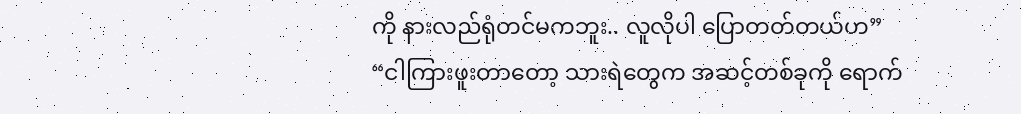ကို နားလည်ရုံတင်မကဘူး.. လူလိုပါ ပြောတတ်တယ်ဟ”
“ငါကြားဖူးတာတော့ သားရဲတွေက အဆင့်တစ်ခုကို ရောက်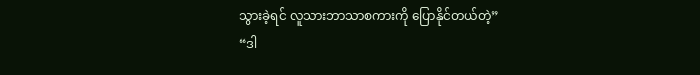သွားခဲ့ရင် လူသားဘာသာစကားကို ပြောနိုင်တယ်တဲ့”
“ဒါ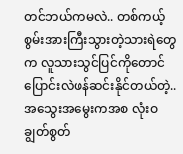တင်ဘယ်ကမလဲ.. တစ်ကယ့်စွမ်းအားကြီးသွားတဲ့သားရဲတွေက လူသားသွင်ပြင်ကိုတောင် ပြောင်းလဲဖန်ဆင်းနိုင်တယ်တဲ့.. အသွေးအမွေးကအစ လုံးဝချွတ်စွတ်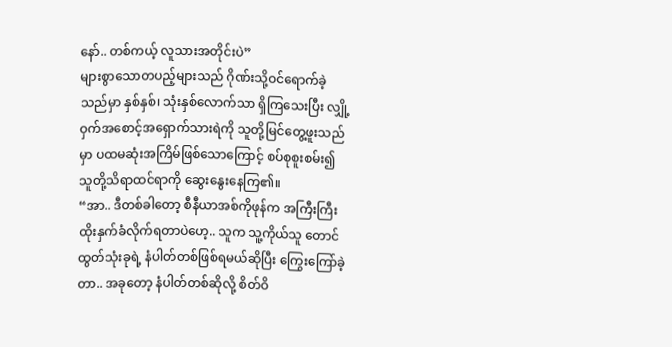နော်.. တစ်ကယ့် လူသားအတိုင်းပဲ”
များစွာသောတပည့်များသည် ဂိုဏ်းသို့ဝင်ရောက်ခဲ့သည်မှာ နှစ်နှစ်၊ သုံးနှစ်လောက်သာ ရှိကြသေးပြီး လျှို့ဝှက်အစောင့်အရှောက်သားရဲကို သူတို့မြင်တွေ့ဖူးသည်မှာ ပထမဆုံးအကြိမ်ဖြစ်သောကြောင့် စပ်စုစူးစမ်း၍ သူတို့သိရာထင်ရာကို ဆွေးနွေးနေကြ၏။
“အာ.. ဒီတစ်ခါတော့ စီနီယာအစ်ကိုဖုန်က အကြီးကြီး ထိုးနှက်ခံလိုက်ရတာပဲဟေ့.. သူက သူ့ကိုယ်သူ တောင်ထွတ်သုံးခုရဲ့ နံပါတ်တစ်ဖြစ်ရမယ်ဆိုပြီး ကြွေးကြော်ခဲ့တာ.. အခုတော့ နံပါတ်တစ်ဆိုလို့ စိတ်ဝိ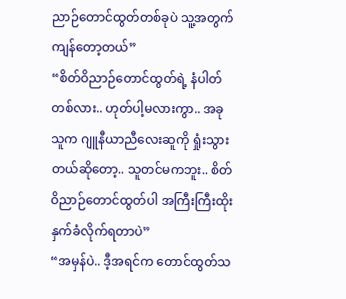ညာဉ်တောင်ထွတ်တစ်ခုပဲ သူ့အတွက်ကျန်တော့တယ်”
“စိတ်ဝိညာဉ်တောင်ထွတ်ရဲ့ နံပါတ်တစ်လား.. ဟုတ်ပါ့မလားကွာ.. အခု သူက ဂျူနီယာညီလေးဆူကို ရှုံးသွားတယ်ဆိုတော့.. သူတင်မကဘူး.. စိတ်ဝိညာဉ်တောင်ထွတ်ပါ အကြီးကြီးထိုးနှက်ခံလိုက်ရတာပဲ”
“အမှန်ပဲ.. ဒီ့အရင်က တောင်ထွတ်သ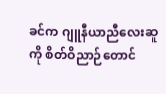ခင်က ဂျူနီယာညီလေးဆူကို စိတ်ဝိညာဉ်တောင်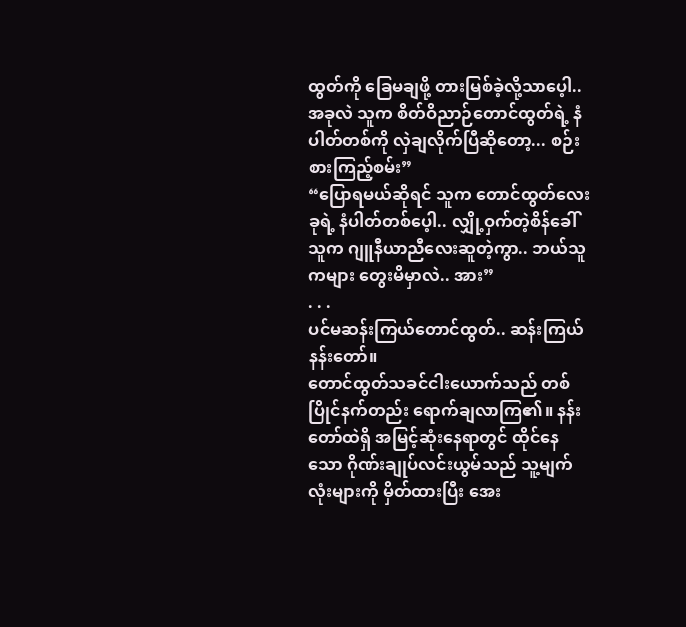ထွတ်ကို ခြေမချဖို့ တားမြစ်ခဲ့လို့သာပေ့ါ.. အခုလဲ သူက စိတ်ဝိညာဉ်တောင်ထွတ်ရဲ့ နံပါတ်တစ်ကို လှဲချလိုက်ပြီဆိုတော့... စဉ်းစားကြည့်စမ်း”
“ပြောရမယ်ဆိုရင် သူက တောင်ထွတ်လေးခုရဲ့ နံပါတ်တစ်ပေ့ါ.. လျှို့ဝှက်တဲ့စိန်ခေါ်သူက ဂျူနီယာညီလေးဆူတဲ့ကွာ.. ဘယ်သူကများ တွေးမိမှာလဲ.. အား”
. . .
ပင်မဆန်းကြယ်တောင်ထွတ်.. ဆန်းကြယ်နန်းတော်။
တောင်ထွတ်သခင်ငါးယောက်သည် တစ်ပြိုင်နက်တည်း ရောက်ချလာကြ၏။ နန်းတော်ထဲရှိ အမြင့်ဆုံးနေရာတွင် ထိုင်နေသော ဂိုဏ်းချုပ်လင်းယွမ်သည် သူ့မျက်လုံးများကို မှိတ်ထားပြီး အေး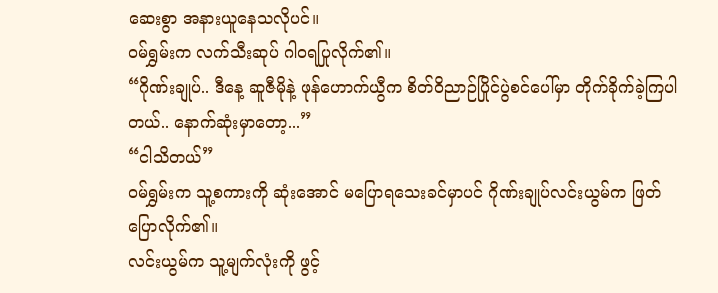ဆေးစွာ အနားယူနေသလိုပင်။
ဝမ်ရွှမ်းက လက်သီးဆုပ် ဂါဝရပြုလိုက်၏။
“ဂိုဏ်းချုပ်.. ဒီနေ့ ဆူဇီမိုနဲ့ ဖုန်ဟောက်ယွီက စိတ်ဝိညာဉ်ပြိုင်ပွဲစင်ပေါ်မှာ တိုက်ခိုက်ခဲ့ကြပါတယ်.. နောက်ဆုံးမှာတော့...”
“ငါသိတယ်”
ဝမ်ရွှမ်းက သူ့စကားကို ဆုံးအောင် မပြောရသေးခင်မှာပင် ဂိုဏ်းချုပ်လင်းယွမ်က ဖြတ်ပြောလိုက်၏။
လင်းယွမ်က သူ့မျက်လုံးကို ဖွင့်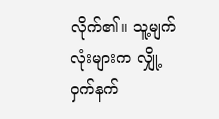လိုက်၏။ သူ့မျက်လုံးများက လျှို့ဝှက်နက်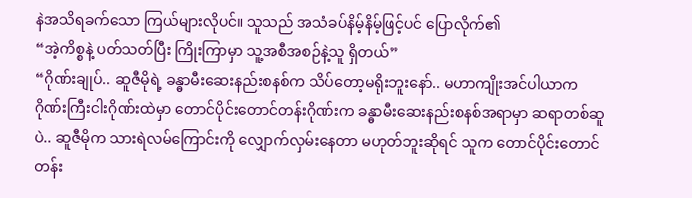နဲအသိရခက်သော ကြယ်များလိုပင်။ သူသည် အသံခပ်နိမ့်နိမ့်ဖြင့်ပင် ပြောလိုက်၏
“အဲ့ကိစ္စနဲ့ ပတ်သတ်ပြီး ကြိုးကြာမှာ သူ့အစီအစဉ်နဲ့သူ ရှိတယ်”
“ဂိုဏ်းချုပ်.. ဆူဇီမိုရဲ့ ခန္ဓာမီးဆေးနည်းစနစ်က သိပ်တော့မရိုးဘူးနော်.. မဟာကျိုးအင်ပါယာက ဂိုဏ်းကြီးငါးဂိုဏ်းထဲမှာ တောင်ပိုင်းတောင်တန်းဂိုဏ်းက ခန္ဓာမီးဆေးနည်းစနစ်အရာမှာ ဆရာတစ်ဆူပဲ.. ဆူဇီမိုက သားရဲလမ်ကြောင်းကို လျှောက်လှမ်းနေတာ မဟုတ်ဘူးဆိုရင် သူက တောင်ပိုင်းတောင်တန်း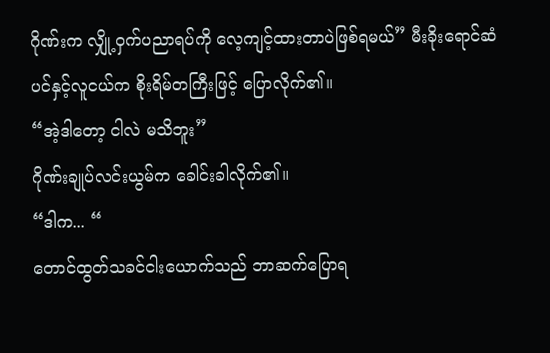ဂိုဏ်းက လျှို့ဝှက်ပညာရပ်ကို လေ့ကျင့်ထားတာပဲဖြစ်ရမယ်” မီးခိုးရောင်ဆံပင်နှင့်လူငယ်က စိုးရိမ်တကြီးဖြင့် ပြောလိုက်၏။
“အဲ့ဒါတော့ ငါလဲ မသိဘူး”
ဂိုဏ်းချုပ်လင်းယွမ်က ခေါင်းခါလိုက်၏။
“ဒါက... “
တောင်ထွတ်သခင်ငါးယောက်သည် ဘာဆက်ပြောရ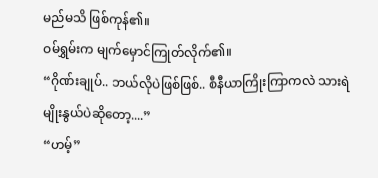မည်မသိ ဖြစ်ကုန်၏။
ဝမ်ရွှမ်းက မျက်မှောင်ကြုတ်လိုက်၏။
“ဂိုဏ်းချုပ်.. ဘယ်လိုပဲဖြစ်ဖြစ်.. စီနီယာကြိုးကြာကလဲ သားရဲမျိုးနွယ်ပဲဆိုတော့....”
“ဟမ့်”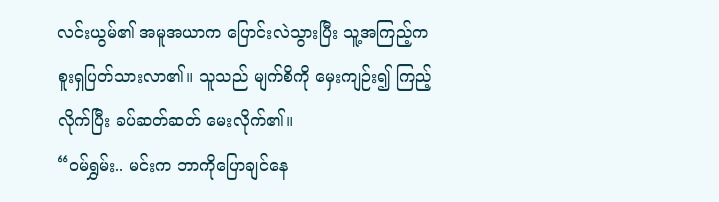လင်းယွမ်၏ အမူအယာက ပြောင်းလဲသွားပြီး သူ့အကြည့်က စူးရှပြတ်သားလာ၏။ သူသည် မျက်စိကို မှေးကျဉ်း၍ ကြည့်လိုက်ပြီး ခပ်ဆတ်ဆတ် မေးလိုက်၏။
“ဝမ်ရွှမ်း.. မင်းက ဘာကိုပြောချင်နေ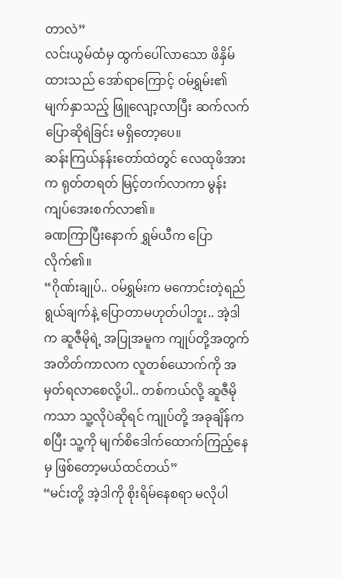တာလဲ”
လင်းယွမ်ထံမှ ထွက်ပေါ်လာသော ဖိနှိမ်ထားသည် အော်ရာကြောင့် ဝမ်ရွှမ်း၏ မျက်နှာသည့် ဖြူလျော့လာပြီး ဆက်လက်ပြောဆိုရဲခြင်း မရှိတော့ပေ။
ဆန်းကြယ်နန်းတော်ထဲတွင် လေထုဖိအားက ရုတ်တရတ် မြင့်တက်လာကာ မွန်းကျပ်အေးစက်လာ၏။
ခဏကြာပြီးနောက် ရွှမ်ယီက ပြောလိုက်၏။
“ဂိုဏ်းချုပ်.. ဝမ်ရွှမ်းက မကောင်းတဲ့ရည်ရွယ်ချက်နဲ့ ပြောတာမဟုတ်ပါဘူး.. အဲ့ဒါက ဆူဇီမိုရဲ့ အပြုအမူက ကျုပ်တို့အတွက် အတိတ်ကာလက လူတစ်ယောက်ကို အမှတ်ရလာစေလို့ပါ.. တစ်ကယ်လို့ ဆူဇီမိုကသာ သူ့လိုပဲဆိုရင် ကျုပ်တို့ အခုချိန်ကစပြီး သူ့ကို မျက်စိဒေါက်ထောက်ကြည့်နေမှ ဖြစ်တော့မယ်ထင်တယ်”
“မင်းတို့ အဲ့ဒါကို စိုးရိမ်နေစရာ မလိုပါ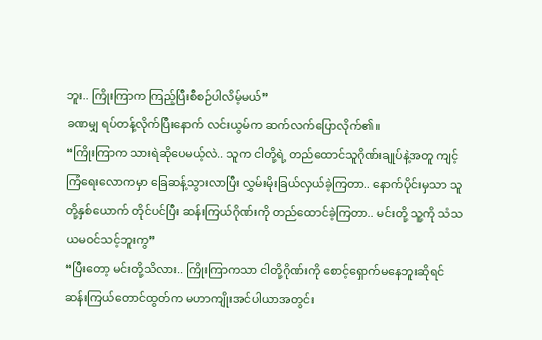ဘူး.. ကြိုးကြာက ကြည့်ပြီးစီစဉ်ပါလိမ့်မယ်”
ခဏမျှ ရပ်တန့်လိုက်ပြီးနောက် လင်းယွမ်က ဆက်လက်ပြောလိုက်၏။
“ကြိုးကြာက သားရဲဆိုပေမယ့်လဲ.. သူက ငါတို့ရဲ့ တည်ထောင်သူဂိုဏ်းချုပ်နဲ့အတူ ကျင့်ကြံရေးလောကမှာ ခြေဆန့်သွားလာပြီး လွှမ်းမိုးခြယ်လှယ်ခဲ့ကြတာ.. နောက်ပိုင်းမှသာ သူတို့နှစ်ယောက် တိုင်ပင်ပြီး ဆန်းကြယ်ဂိုဏ်းကို တည်ထောင်ခဲ့ကြတာ.. မင်းတို့ သူ့ကို သံသယမဝင်သင့်ဘူးကွ”
“ပြီးတော့ မင်းတို့သိလား.. ကြိုးကြာကသာ ငါတို့ဂိုဏ်းကို စောင့်ရှောက်မနေဘူးဆိုရင် ဆန်းကြယ်တောင်ထွတ်က မဟာကျိုးအင်ပါယာအတွင်း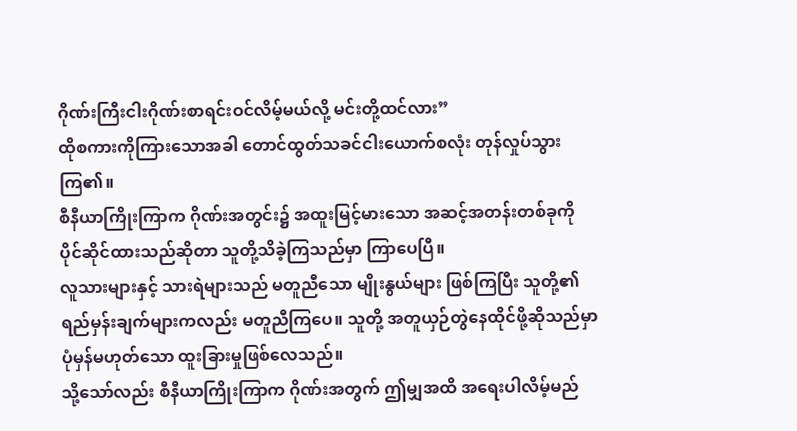ဂိုဏ်းကြီးငါးဂိုဏ်းစာရင်းဝင်လိမ့်မယ်လို့ မင်းတို့ထင်လား”
ထိုစကားကိုကြားသောအခါ တောင်ထွတ်သခင်ငါးယောက်စလုံး တုန်လှုပ်သွားကြ၏။
စီနီယာကြိုးကြာက ဂိုဏ်းအတွင်း၌ အထူးမြင့်မားသော အဆင့်အတန်းတစ်ခုကို ပိုင်ဆိုင်ထားသည်ဆိုတာ သူတို့သိခဲ့ကြသည်မှာ ကြာပေပြီ။
လူသားများနှင့် သားရဲများသည် မတူညီသော မျိုးနွယ်များ ဖြစ်ကြပြီး သူတို့၏ ရည်မှန်းချက်များကလည်း မတူညီကြပေ။ သူတို့ အတူယှဉ်တွဲနေထိုင်ဖို့ဆိုသည်မှာ ပုံမှန်မဟုတ်သော ထူးခြားမှုဖြစ်လေသည်။
သို့သော်လည်း စီနီယာကြိုးကြာက ဂိုဏ်းအတွက် ဤမျှအထိ အရေးပါလိမ့်မည်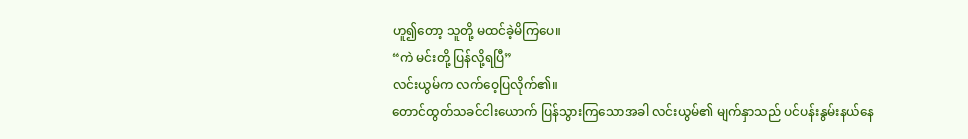ဟူ၍တော့ သူတို့ မထင်ခဲ့မိကြပေ။
“ကဲ မင်းတို့ ပြန်လို့ရပြီ”
လင်းယွမ်က လက်ဝေ့ပြလိုက်၏။
တောင်ထွတ်သခင်ငါးယောက် ပြန်သွားကြသောအခါ လင်းယွမ်၏ မျက်နှာသည် ပင်ပန်းနွမ်းနယ်နေ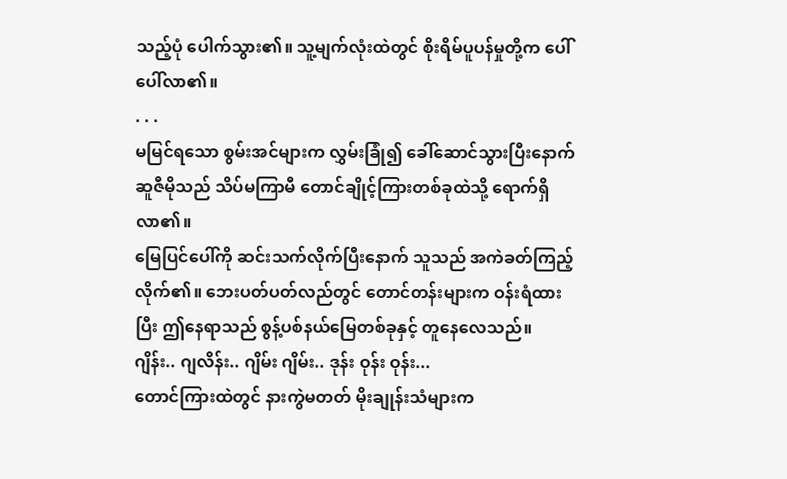သည့်ပုံ ပေါက်သွား၏။ သူ့မျက်လုံးထဲတွင် စိုးရိမ်ပူပန်မှုတို့က ပေါ်ပေါ်လာ၏။
. . .
မမြင်ရသော စွမ်းအင်များက လွှမ်းခြုံ၍ ခေါ်ဆောင်သွားပြီးနောက် ဆူဇီမိုသည် သိပ်မကြာမီ တောင်ချိုင့်ကြားတစ်ခုထဲသို့ ရောက်ရှိလာ၏။
မြေပြင်ပေါ်ကို ဆင်းသက်လိုက်ပြီးနောက် သူသည် အကဲခတ်ကြည့်လိုက်၏။ ဘေးပတ်ပတ်လည်တွင် တောင်တန်းများက ဝန်းရံထားပြီး ဤနေရာသည် စွန့်ပစ်နယ်မြေတစ်ခုနှင့် တူနေလေသည်။
ဂျိန်း.. ဂျလိန်း.. ဂျိမ်း ဂျိမ်း.. ဒုန်း ဝုန်း ဝုန်း...
တောင်ကြားထဲတွင် နားကွဲမတတ် မိုးချုန်းသံများက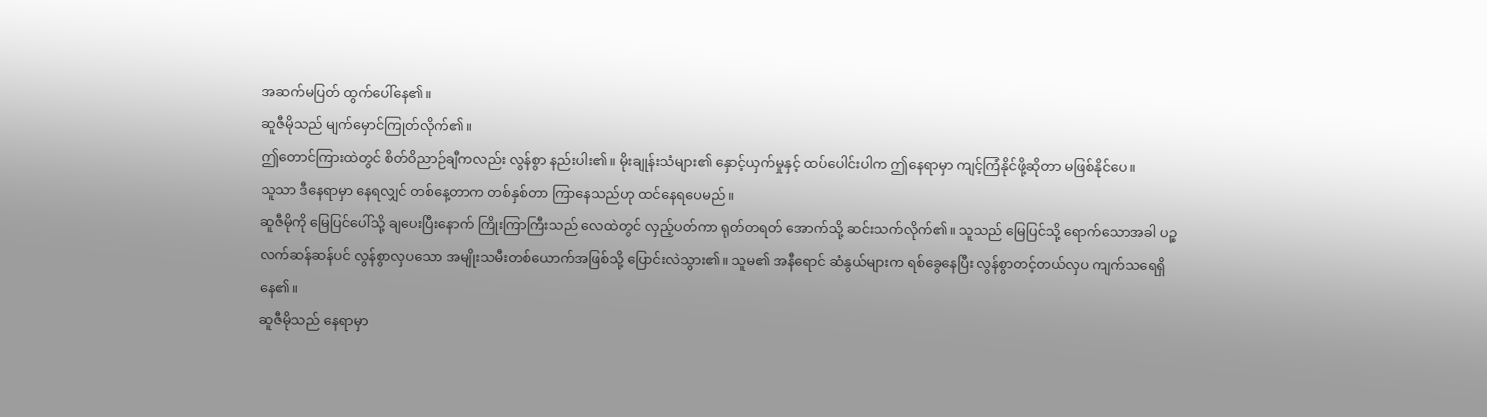အဆက်မပြတ် ထွက်ပေါ်နေ၏။
ဆူဇီမိုသည် မျက်မှောင်ကြုတ်လိုက်၏။
ဤတောင်ကြားထဲတွင် စိတ်ဝိညာဉ်ချီကလည်း လွန်စွာ နည်းပါး၏။ မိုးချုန်းသံများ၏ နှောင့်ယှက်မှုနှင့် ထပ်ပေါင်းပါက ဤနေရာမှာ ကျင့်ကြံနိုင်ဖို့ဆိုတာ မဖြစ်နိုင်ပေ။
သူသာ ဒီနေရာမှာ နေရလျှင် တစ်နေ့တာက တစ်နှစ်တာ ကြာနေသည်ဟု ထင်နေရပေမည်။
ဆူဇီမိုကို မြေပြင်ပေါ်သို့ ချပေးပြီးနောက် ကြိုးကြာကြီးသည် လေထဲတွင် လှည့်ပတ်ကာ ရုတ်တရတ် အောက်သို့ ဆင်းသက်လိုက်၏။ သူသည် မြေပြင်သို့ ရောက်သောအခါ ပဉ္စလက်ဆန်ဆန်ပင် လွန်စွာလှပသော အမျိုးသမီးတစ်ယောက်အဖြစ်သို့ ပြောင်းလဲသွား၏။ သူမ၏ အနီရောင် ဆံနွယ်များက ရစ်ခွေနေပြီး လွန်စွာတင့်တယ်လှပ ကျက်သရေရှိနေ၏။
ဆူဇီမိုသည် နေရာမှာ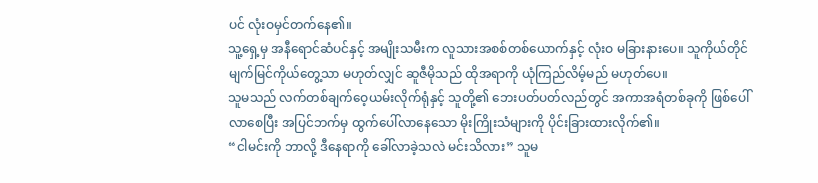ပင် လုံးဝမှင်တက်နေ၏။
သူ့ရှေ့မှ အနီရောင်ဆံပင်နှင့် အမျိုးသမီးက လူသားအစစ်တစ်ယောက်နှင့် လုံးဝ မခြားနားပေ။ သူကိုယ်တိုင် မျက်မြင်ကိုယ်တွေ့သာ မဟုတ်လျှင် ဆူဇီမိုသည် ထိုအရာကို ယုံကြည်လိမ့်မည် မဟုတ်ပေ။
သူမသည် လက်တစ်ချက်ဝေ့ယမ်းလိုက်ရုံနှင့် သူတို့၏ ဘေးပတ်ပတ်လည်တွင် အကာအရံတစ်ခုကို ဖြစ်ပေါ်လာစေပြီး အပြင်ဘက်မှ ထွက်ပေါ်လာနေသော မိုးကြိုးသံများကို ပိုင်းခြားထားလိုက်၏။
“ငါမင်းကို ဘာလို့ ဒီနေရာကို ခေါ်လာခဲ့သလဲ မင်းသိလား” သူမ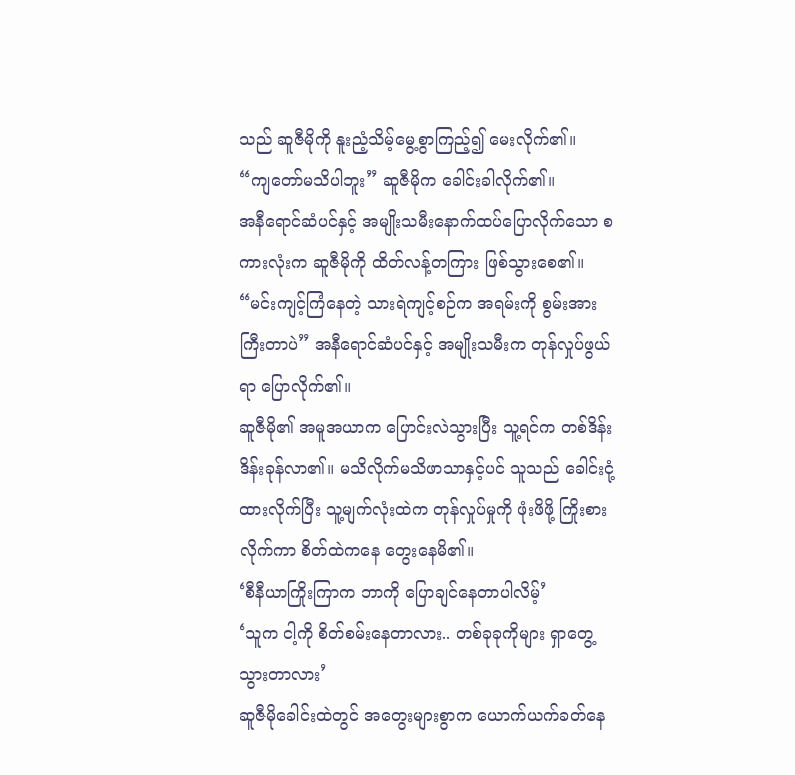သည် ဆူဇီမိုကို နူးညံ့သိမ့်မွေ့စွာကြည့်၍ မေးလိုက်၏။
“ကျတော်မသိပါဘူး” ဆူဇီမိုက ခေါင်းခါလိုက်၏။
အနီရောင်ဆံပင်နှင့် အမျိုးသမီးနောက်ထပ်ပြောလိုက်သော စကားလုံးက ဆူဇီမိုကို ထိတ်လန့်တကြား ဖြစ်သွားစေ၏။
“မင်းကျင့်ကြံနေတဲ့ သားရဲကျင့်စဉ်က အရမ်းကို စွမ်းအားကြီးတာပဲ” အနီရောင်ဆံပင်နှင့် အမျိုးသမီးက တုန်လှုပ်ဖွယ်ရာ ပြောလိုက်၏။
ဆူဇီမို၏ အမူအယာက ပြောင်းလဲသွားပြီး သူ့ရင်က တစ်ဒိန်းဒိန်းခုန်လာ၏။ မသိလိုက်မသိဖာသာနှင့်ပင် သူသည် ခေါင်းငုံ့ထားလိုက်ပြီး သူ့မျက်လုံးထဲက တုန်လှုပ်မှုကို ဖုံးဖိဖို့ ကြိုးစားလိုက်ကာ စိတ်ထဲကနေ တွေးနေမိ၏။
‘စီနီယာကြိုးကြာက ဘာကို ပြောချင်နေတာပါလိမ့်’
‘သူက ငါ့ကို စိတ်စမ်းနေတာလား.. တစ်ခုခုကိုများ ရှာတွေ့သွားတာလား’
ဆူဇီမိုခေါင်းထဲတွင် အတွေးများစွာက ယောက်ယက်ခတ်နေ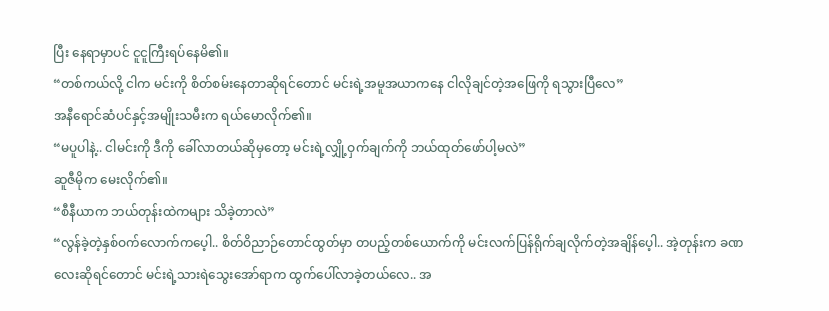ပြီး နေရာမှာပင် ငူငူကြီးရပ်နေမိ၏။
“တစ်ကယ်လို့ ငါက မင်းကို စိတ်စမ်းနေတာဆိုရင်တောင် မင်းရဲ့အမူအယာကနေ ငါလိုချင်တဲ့အဖြေကို ရသွားပြီလေ”
အနီရောင်ဆံပင်နှင့်အမျိုးသမီးက ရယ်မောလိုက်၏။
“မပူပါနဲ့.. ငါမင်းကို ဒီကို ခေါ်လာတယ်ဆိုမှတော့ မင်းရဲ့လျှို့ဝှက်ချက်ကို ဘယ်ထုတ်ဖော်ပါ့မလဲ”
ဆူဇီမိုက မေးလိုက်၏။
“စီနီယာက ဘယ်တုန်းထဲကများ သိခဲ့တာလဲ”
“လွန်ခဲ့တဲ့နှစ်ဝက်လောက်ကပေ့ါ.. စိတ်ဝိညာဉ်တောင်ထွတ်မှာ တပည့်တစ်ယောက်ကို မင်းလက်ပြန်ရိုက်ချလိုက်တဲ့အချိန်ပေ့ါ.. အဲ့တုန်းက ခဏလေးဆိုရင်တောင် မင်းရဲ့သားရဲသွေးအော်ရာက ထွက်ပေါ်လာခဲ့တယ်လေ.. အ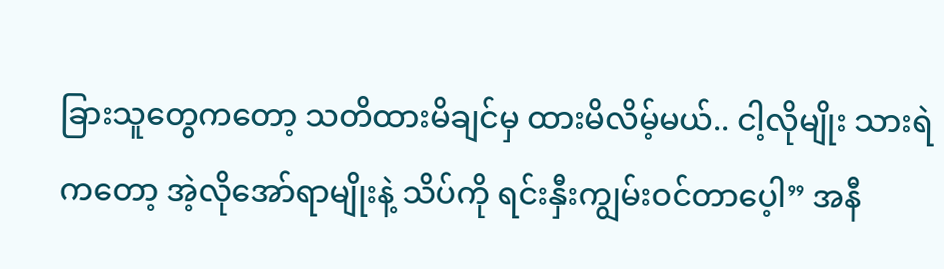ခြားသူတွေကတော့ သတိထားမိချင်မှ ထားမိလိမ့်မယ်.. ငါ့လိုမျိုး သားရဲကတော့ အဲ့လိုအော်ရာမျိုးနဲ့ သိပ်ကို ရင်းနှီးကျွမ်းဝင်တာပေ့ါ” အနီ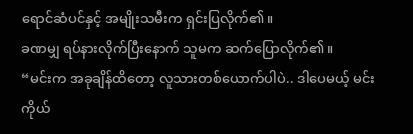ရောင်ဆံပင်နှင့် အမျိုးသမီးက ရှင်းပြလိုက်၏။
ခဏမျှ ရပ်နားလိုက်ပြီးနောက် သူမက ဆက်ပြောလိုက်၏။
“မင်းက အခုချိန်ထိတော့ လူသားတစ်ယောက်ပါပဲ.. ဒါပေမယ့် မင်းကိုယ်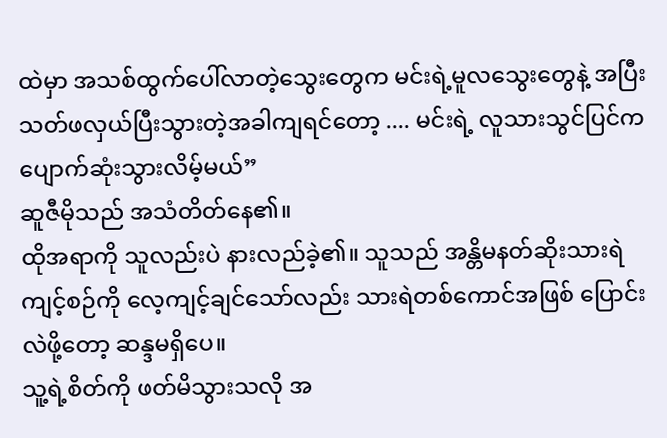ထဲမှာ အသစ်ထွက်ပေါ်လာတဲ့သွေးတွေက မင်းရဲ့မူလသွေးတွေနဲ့ အပြီးသတ်ဖလှယ်ပြီးသွားတဲ့အခါကျရင်တော့ .... မင်းရဲ့ လူသားသွင်ပြင်က ပျောက်ဆုံးသွားလိမ့်မယ်”
ဆူဇီမိုသည် အသံတိတ်နေ၏။
ထိုအရာကို သူလည်းပဲ နားလည်ခဲ့၏။ သူသည် အန္တိမနတ်ဆိုးသားရဲကျင့်စဉ်ကို လေ့ကျင့်ချင်သော်လည်း သားရဲတစ်ကောင်အဖြစ် ပြောင်းလဲဖို့တော့ ဆန္ဒမရှိပေ။
သူ့ရဲ့စိတ်ကို ဖတ်မိသွားသလို အ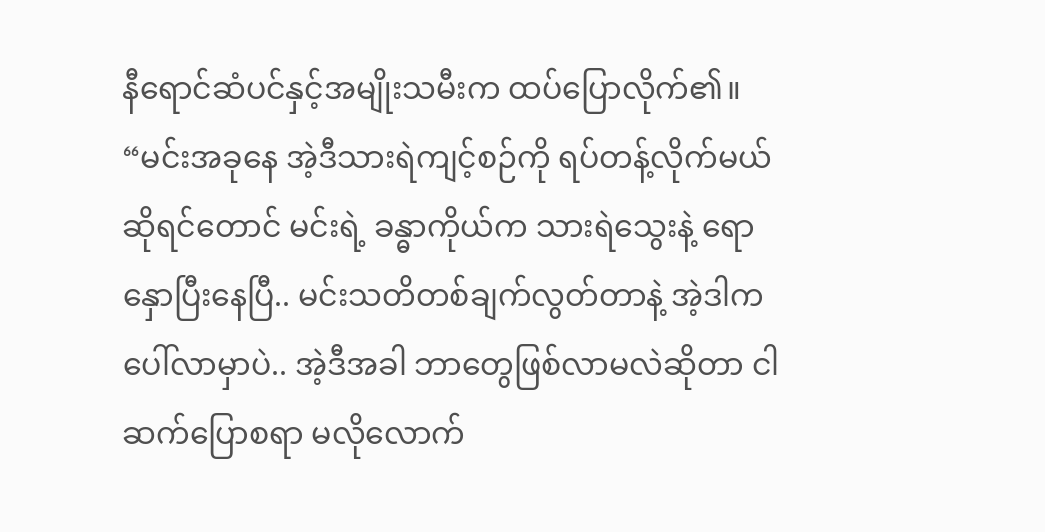နီရောင်ဆံပင်နှင့်အမျိုးသမီးက ထပ်ပြောလိုက်၏။
“မင်းအခုနေ အဲ့ဒီသားရဲကျင့်စဉ်ကို ရပ်တန့်လိုက်မယ်ဆိုရင်တောင် မင်းရဲ့ ခန္ဓာကိုယ်က သားရဲသွေးနဲ့ ရောနှောပြီးနေပြီ.. မင်းသတိတစ်ချက်လွတ်တာနဲ့ အဲ့ဒါက ပေါ်လာမှာပဲ.. အဲ့ဒီအခါ ဘာတွေဖြစ်လာမလဲဆိုတာ ငါဆက်ပြောစရာ မလိုလောက်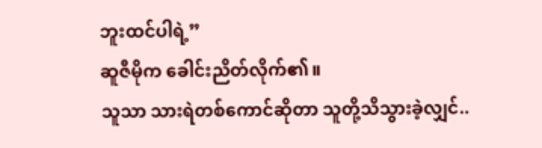ဘူးထင်ပါရဲ့”
ဆူဇီမိုက ခေါင်းညိတ်လိုက်၏။
သူသာ သားရဲတစ်ကောင်ဆိုတာ သူတို့သိသွားခဲ့လျှင်..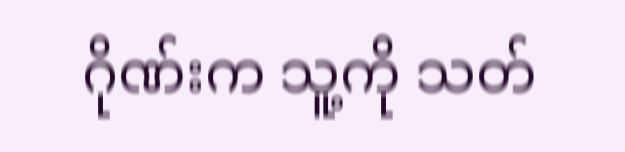ဂိုဏ်းက သူ့ကို သတ်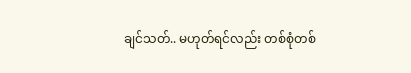ချင်သတ်.. မဟုတ်ရင်လည်း တစ်စုံတစ်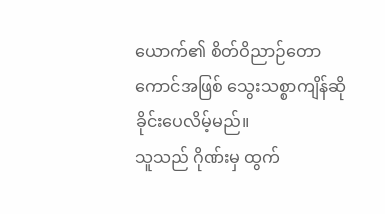ယောက်၏ စိတ်ဝိညာဉ်တောကောင်အဖြစ် သွေးသစ္စာကျိန်ဆိုခိုင်းပေလိမ့်မည်။
သူသည် ဂိုဏ်းမှ ထွက်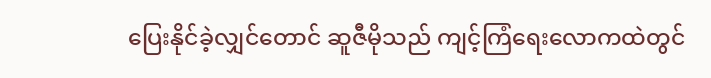ပြေးနိုင်ခဲ့လျှင်တောင် ဆူဇီမိုသည် ကျင့်ကြံရေးလောကထဲတွင်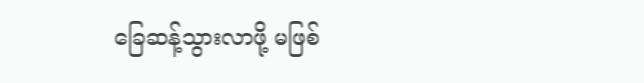ခြေဆန့်သွားလာဖို့ မဖြစ်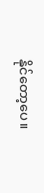နိုင်တော့ပေ။